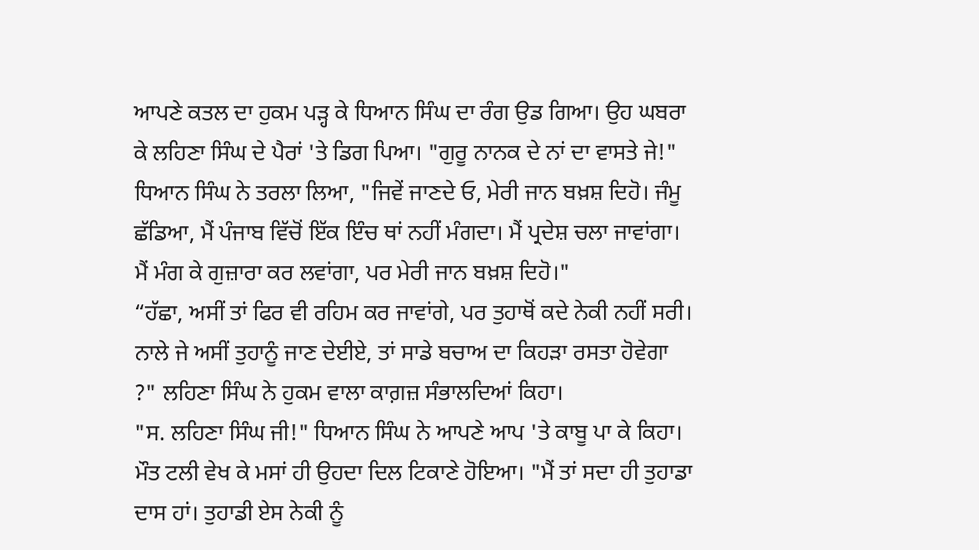ਆਪਣੇ ਕਤਲ ਦਾ ਹੁਕਮ ਪੜ੍ਹ ਕੇ ਧਿਆਨ ਸਿੰਘ ਦਾ ਰੰਗ ਉਡ ਗਿਆ। ਉਹ ਘਬਰਾ ਕੇ ਲਹਿਣਾ ਸਿੰਘ ਦੇ ਪੈਰਾਂ 'ਤੇ ਡਿਗ ਪਿਆ। "ਗੁਰੂ ਨਾਨਕ ਦੇ ਨਾਂ ਦਾ ਵਾਸਤੇ ਜੇ!" ਧਿਆਨ ਸਿੰਘ ਨੇ ਤਰਲਾ ਲਿਆ, "ਜਿਵੇਂ ਜਾਣਦੇ ਓ, ਮੇਰੀ ਜਾਨ ਬਖ਼ਸ਼ ਦਿਹੋ। ਜੰਮੂ ਛੱਡਿਆ, ਮੈਂ ਪੰਜਾਬ ਵਿੱਚੋਂ ਇੱਕ ਇੰਚ ਥਾਂ ਨਹੀਂ ਮੰਗਦਾ। ਮੈਂ ਪ੍ਰਦੇਸ਼ ਚਲਾ ਜਾਵਾਂਗਾ। ਮੈਂ ਮੰਗ ਕੇ ਗੁਜ਼ਾਰਾ ਕਰ ਲਵਾਂਗਾ, ਪਰ ਮੇਰੀ ਜਾਨ ਬਖ਼ਸ਼ ਦਿਹੋ।"
“ਹੱਛਾ, ਅਸੀਂ ਤਾਂ ਫਿਰ ਵੀ ਰਹਿਮ ਕਰ ਜਾਵਾਂਗੇ, ਪਰ ਤੁਹਾਥੋਂ ਕਦੇ ਨੇਕੀ ਨਹੀਂ ਸਰੀ। ਨਾਲੇ ਜੇ ਅਸੀਂ ਤੁਹਾਨੂੰ ਜਾਣ ਦੇਈਏ, ਤਾਂ ਸਾਡੇ ਬਚਾਅ ਦਾ ਕਿਹੜਾ ਰਸਤਾ ਹੋਵੇਗਾ ?" ਲਹਿਣਾ ਸਿੰਘ ਨੇ ਹੁਕਮ ਵਾਲਾ ਕਾਗ਼ਜ਼ ਸੰਭਾਲਦਿਆਂ ਕਿਹਾ।
"ਸ. ਲਹਿਣਾ ਸਿੰਘ ਜੀ!" ਧਿਆਨ ਸਿੰਘ ਨੇ ਆਪਣੇ ਆਪ 'ਤੇ ਕਾਬੂ ਪਾ ਕੇ ਕਿਹਾ। ਮੌਤ ਟਲੀ ਵੇਖ ਕੇ ਮਸਾਂ ਹੀ ਉਹਦਾ ਦਿਲ ਟਿਕਾਣੇ ਹੋਇਆ। "ਮੈਂ ਤਾਂ ਸਦਾ ਹੀ ਤੁਹਾਡਾ ਦਾਸ ਹਾਂ। ਤੁਹਾਡੀ ਏਸ ਨੇਕੀ ਨੂੰ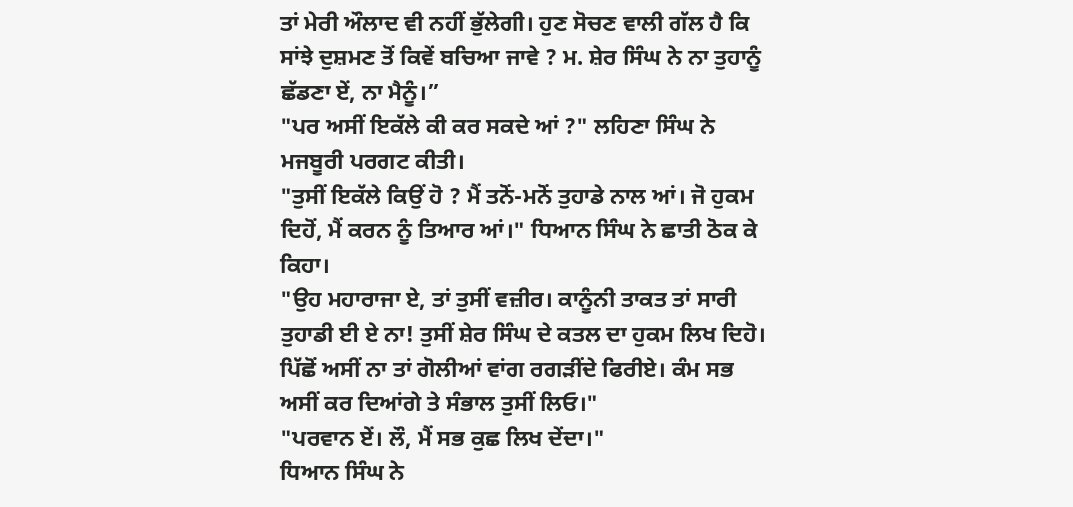ਤਾਂ ਮੇਰੀ ਔਲਾਦ ਵੀ ਨਹੀਂ ਭੁੱਲੇਗੀ। ਹੁਣ ਸੋਚਣ ਵਾਲੀ ਗੱਲ ਹੈ ਕਿ ਸਾਂਝੇ ਦੁਸ਼ਮਣ ਤੋਂ ਕਿਵੇਂ ਬਚਿਆ ਜਾਵੇ ? ਮ. ਸ਼ੇਰ ਸਿੰਘ ਨੇ ਨਾ ਤੁਹਾਨੂੰ ਛੱਡਣਾ ਏਂ, ਨਾ ਮੈਨੂੰ।”
"ਪਰ ਅਸੀਂ ਇਕੱਲੇ ਕੀ ਕਰ ਸਕਦੇ ਆਂ ?" ਲਹਿਣਾ ਸਿੰਘ ਨੇ ਮਜਬੂਰੀ ਪਰਗਟ ਕੀਤੀ।
"ਤੁਸੀਂ ਇਕੱਲੇ ਕਿਉਂ ਹੋ ? ਮੈਂ ਤਨੋਂ-ਮਨੋਂ ਤੁਹਾਡੇ ਨਾਲ ਆਂ। ਜੋ ਹੁਕਮ ਦਿਹੋਂ, ਮੈਂ ਕਰਨ ਨੂੰ ਤਿਆਰ ਆਂ।" ਧਿਆਨ ਸਿੰਘ ਨੇ ਛਾਤੀ ਠੋਕ ਕੇ ਕਿਹਾ।
"ਉਹ ਮਹਾਰਾਜਾ ਏ, ਤਾਂ ਤੁਸੀਂ ਵਜ਼ੀਰ। ਕਾਨੂੰਨੀ ਤਾਕਤ ਤਾਂ ਸਾਰੀ ਤੁਹਾਡੀ ਈ ਏ ਨਾ! ਤੁਸੀਂ ਸ਼ੇਰ ਸਿੰਘ ਦੇ ਕਤਲ ਦਾ ਹੁਕਮ ਲਿਖ ਦਿਹੋ। ਪਿੱਛੋਂ ਅਸੀਂ ਨਾ ਤਾਂ ਗੋਲੀਆਂ ਵਾਂਗ ਰਗੜੀਂਦੇ ਫਿਰੀਏ। ਕੰਮ ਸਭ ਅਸੀਂ ਕਰ ਦਿਆਂਗੇ ਤੇ ਸੰਭਾਲ ਤੁਸੀਂ ਲਿਓ।"
"ਪਰਵਾਨ ਏਂ। ਲੌ, ਮੈਂ ਸਭ ਕੁਛ ਲਿਖ ਦੇਂਦਾ।"
ਧਿਆਨ ਸਿੰਘ ਨੇ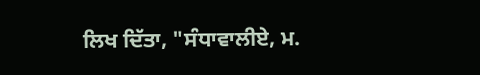ਲਿਖ ਦਿੱਤਾ, "ਸੰਧਾਵਾਲੀਏ, ਮ.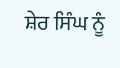ਸ਼ੇਰ ਸਿੰਘ ਨੂੰ